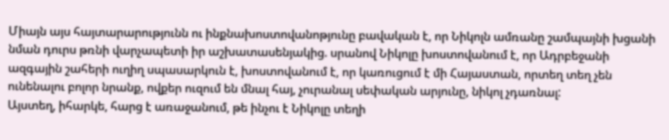Միայն այս հայտարարությունն ու ինքնախոստովանոթյունը բավական է, որ Նիկոլն ամռանը շամպայնի խցանի նման դուրս թռնի վարչապետի իր աշխատասենյակից. սրանով Նիկոլը խոստովանում է, որ Ադրբեջանի ազգային շահերի ուղիղ սպասարկուն է, խոստովանում է, որ կառուցում է մի Հայաստան, որտեղ տեղ չեն ունենալու բոլոր նրանք, ովքեր ուզում են մնալ հայ, չուրանալ սեփական արյունը, նիկոլ չդառնալ:
Այստեղ, իհարկե, հարց է առաջանում, թե ինչու է Նիկոլը տեղի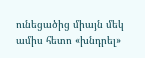ունեցածից միայն մեկ ամիս հետո «խնդրել»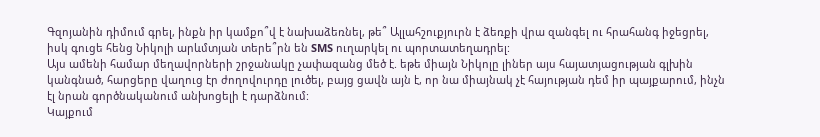Գզոյանին դիմում գրել, ինքն իր կամքո՞վ է նախաձեռնել, թե՞ Ալլահշուքյուրն է ձեռքի վրա զանգել ու հրահանգ իջեցրել, իսկ գուցե հենց Նիկոլի արևմտյան տերե՞րն են SMS ուղարկել ու պորտատեղադրել:
Այս ամենի համար մեղավորների շրջանակը չափազանց մեծ է. եթե միայն Նիկոլը լիներ այս հայատյացության գլխին կանգնած, հարցերը վաղուց էր ժողովուրդը լուծել, բայց ցավն այն է, որ նա միայնակ չէ հայության դեմ իր պայքարում, ինչն էլ նրան գործնականում անխոցելի է դարձնում:
Կայքում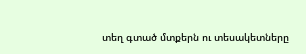տեղ գտած մտքերն ու տեսակետները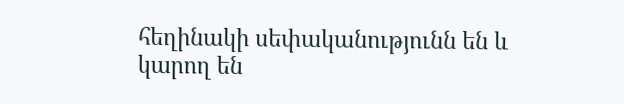հեղինակի սեփականությունն են և կարող են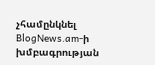չհամընկնել BlogNews.am-ի խմբագրության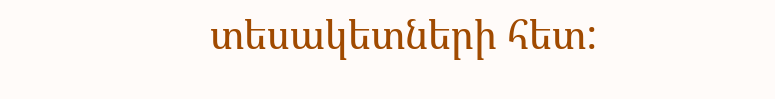տեսակետների հետ: